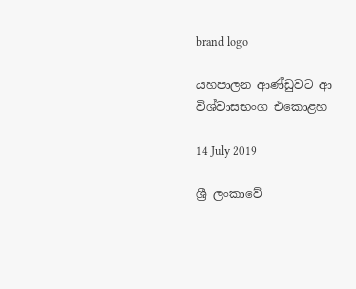brand logo

යහපාලන ආණ්ඩුවට ආ විශ්වාසභංග එකොළහ

14 July 2019

ශ්‍රී ලංකාවේ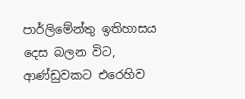පාර්ලිමේන්තු ඉතිහාසය දෙස බලන විට, ආණ්ඩුවකට එරෙහිව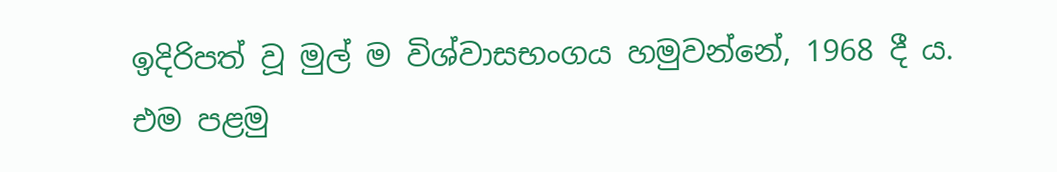ඉදිරිපත් වූ මුල් ම විශ්වාසභංගය හමුවන්නේ, 1968 දී ය. එම පළමු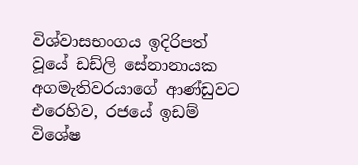විශ්වාසභංගය ඉදිරිපත් වූයේ ඩඩ්ලි සේනානායක අගමැතිවරයාගේ ආණ්ඩුවට එරෙහිව, රජයේ ඉඩම් විශේෂ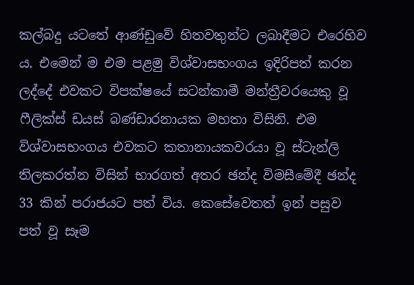කල්බදු යටතේ ආණ්ඩුවේ හිතවතුන්ට ලබාදීමට එරෙහිව ය. එමෙන් ම එම පළමු විශ්වාසභංගය ඉදිරිපත් කරන ලද්දේ එවකට විපක්ෂයේ සටන්කාමී මන්ත්‍රීවරයෙකු වූ ෆීලික්ස් ඩයස් බණ්ඩාරනායක මහතා විසිනි. එම විශ්වාසභංගය එවකට කතානායකවරයා වූ ස්ටැන්ලි තිලකරත්න විසින් භාරගත් අතර ඡන්ද විමසීමේදී ඡන්ද 33 කින් පරාජයට පත් විය. කෙසේවෙතත් ඉන් පසුව පත් වූ සෑම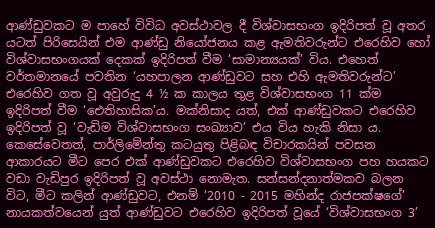ආණ්ඩුවකට ම පාහේ විවිධ අවස්ථාවල දී විශ්වාසභංග ඉදිරිපත් වූ අතර යටත් පිරිසෙයින් එම ආණ්ඩු නියෝජනය කළ ඇමතිවරුන්ට එරෙහිව හෝ විශ්වාසභංගයක් දෙකක් ඉදිරිපත් වීම ‘සාමාන්‍යයක්’ විය. එහෙත් වර්තමානයේ පවතින ‘යහපාලන ආණ්ඩුවට සහ එහි ඇමතිවරුන්ට’ එරෙහිව ගත වූ අවුරුදු 4 ½ ක කාලය තුළ විශ්වාසභංග 11 ක්ම ඉදිරිපත් වීම ‘ඓතිහාසික’ය. මක්නිසාද යත්, එක් ආණ්ඩුවකට එරෙහිව ඉදිරිපත් වූ ‘වැඩිම විශ්වාසභංග සංඛ්‍යාව’ එය විය හැකි නිසා ය. කෙසේවෙතත්, පාර්ලිමේන්තු කටයුතු පිළිබඳ විචාරකයින් පවසන ආකාරයට මීට පෙර එක් ආණ්ඩුවකට එරෙහිව විශ්වාසභංග පහ හයකට වඩා වැඩිපුර ඉදිරිපත් වූ අවස්ථා නොමැත. සන්සන්දනාත්මකව බලන විට, මීට කලින් ආණ්ඩුවට, එනම් ‘2010 - 2015 මහින්ද රාජපක්ෂගේ’ නායකත්වයෙන් යුත් ආණ්ඩුවට එරෙහිව ඉදිරිපත් වූයේ ‘විශ්වාසභංග 3’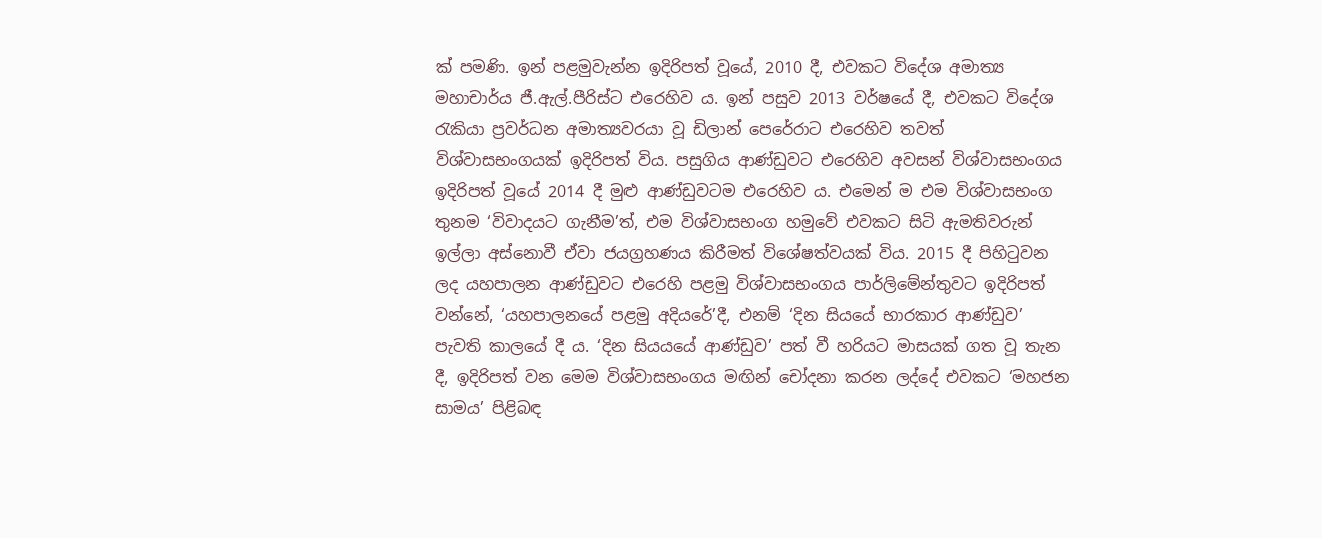ක් පමණි. ඉන් පළමුවැන්න ඉදිරිපත් වූයේ, 2010 දී, එවකට විදේශ අමාත්‍ය මහාචාර්ය ජී.ඇල්.පීරිස්ට එරෙහිව ය. ඉන් පසුව 2013 වර්ෂයේ දී, එවකට විදේශ රැකියා ප්‍ර‍වර්ධන අමාත්‍යවරයා වූ ඩිලාන් පෙරේරාට එරෙහිව තවත් විශ්වාසභංගයක් ඉදිරිපත් විය. පසුගිය ආණ්ඩුවට එරෙහිව අවසන් විශ්වාසභංගය ඉදිරිපත් වූයේ 2014 දී මුළු ආණ්ඩුවටම එරෙහිව ය. එමෙන් ම එම විශ්වාසභංග තුනම ‘විවාදයට ගැනීම’ත්, එම විශ්වාසභංග හමුවේ එවකට සිටි ඇමතිවරුන් ඉල්ලා අස්නොවී ඒවා ජයග්‍රහණය කිරීමත් විශේෂත්වයක් විය. 2015 දී පිහිටුවන ලද යහපාලන ආණ්ඩුවට එරෙහි පළමු විශ්වාසභංගය පාර්ලිමේන්තුවට ඉදිරිපත් වන්නේ, ‘යහපාලනයේ පළමු අදියරේ’දී, එනම් ‘දින සියයේ භාරකාර ආණ්ඩුව’ පැවති කාලයේ දී ය. ‘දින සියයයේ ආණ්ඩුව’ පත් වී හරියට මාසයක් ගත වූ තැන දී, ඉදිරිපත් වන මෙම විශ්වාසභංගය මඟින් චෝදනා කරන ලද්දේ එවකට ‘මහජන සාමය’ පිළිබඳ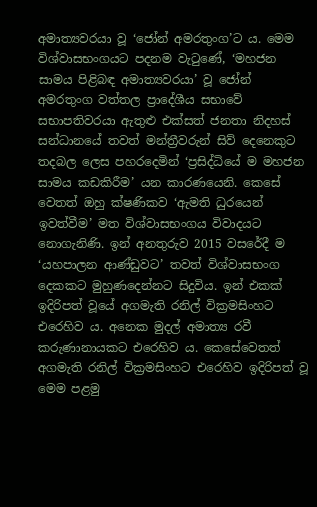අමාත්‍යවරයා වූ ‘ජෝන් අමරතුංග’ට ය. මෙම විශ්වාසභංගයට පදනම වැටුණේ, ‘මහජන සාමය පිළිබඳ අමාත්‍යවරයා’ වූ ජෝන් අමරතුංග වත්තල ප්‍රාදේශීය සභාවේ සභාපතිවරයා ඇතුළු එක්සත් ජනතා නිදහස් සන්ධානයේ තවත් මන්ත්‍රීවරුන් සිව් දෙනෙකුට තදබල ලෙස පහරදෙමින් ‘ප්‍රසිද්ධියේ ම මහජන සාමය කඩකිරීම’ යන කාරණයෙනි. කෙසේ වෙතත් ඔහු ක්ෂණිකව ‘ඇමති ධුරයෙන් ඉවත්වීම’ මත විශ්වාසභංගය විවාදයට නොගැනිණි. ඉන් අනතුරුව 2015 වසරේදී ම ‘යහපාලන ආණ්ඩුවට’ තවත් විශ්වාසභංග දෙකකට මුහුණදෙන්නට සිදුවිය. ඉන් එකක් ඉදිරිපත් වූයේ අගමැති රනිල් වික්‍රමසිංහට එරෙහිව ය. අනෙක මුදල් අමාත්‍ය රවී කරුණානායකට එරෙහිව ය. කෙසේවෙතත් අගමැති රනිල් වික්‍රමසිංහට එරෙහිව ඉදිරිපත් වූ මෙම පළමු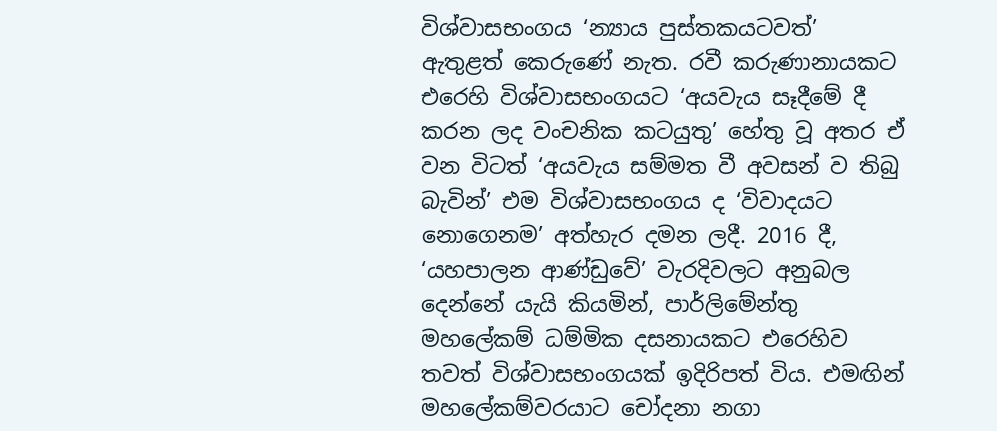විශ්වාසභංගය ‘න්‍යාය පුස්තකයටවත්’ ඇතුළත් කෙරුණේ නැත. රවී කරුණානායකට එරෙහි විශ්වාසභංගයට ‘අයවැය සෑදීමේ දී කරන ලද වංචනික කටයුතු’ හේතු වූ අතර ඒ වන විටත් ‘අයවැය සම්මත වී අවසන් ව තිබු බැවින්’ එම විශ්වාසභංගය ද ‘විවාදයට නොගෙනම’ අත්හැර දමන ලදී. 2016 දී, ‘යහපාලන ආණ්ඩුවේ’ වැරදිවලට අනුබල දෙන්නේ යැයි කියමින්, පාර්ලිමේන්තු මහලේකම් ධම්මික දසනායකට එරෙහිව තවත් විශ්වාසභංගයක් ඉදිරිපත් විය. එමඟින් මහලේකම්වරයාට චෝදනා නගා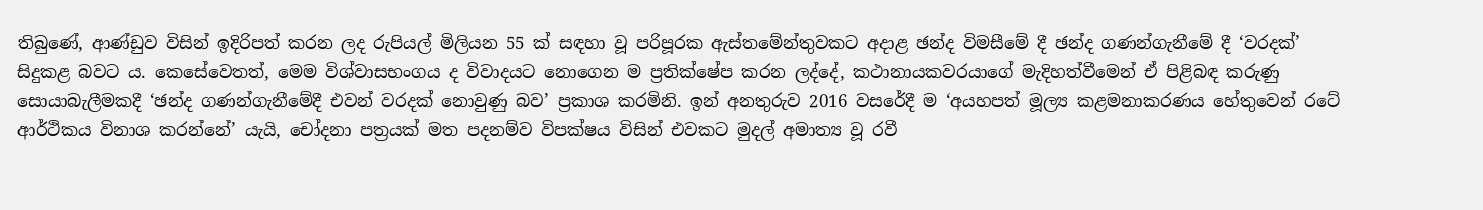තිබුණේ, ආණ්ඩුව විසින් ඉදිරිපත් කරන ලද රුපියල් මිලියන 55 ක් සඳහා වූ පරිපූරක ඇස්තමේන්තුවකට අදාළ ඡන්ද විමසීමේ දී ඡන්ද ගණන්ගැනීමේ දී ‘වරදක්’ සිදුකළ බවට ය. කෙසේවෙතත්, මෙම විශ්වාසභංගය ද විවාදයට නොගෙන ම ප්‍රතික්ෂේප කරන ලද්දේ, කථානායකවරයාගේ මැදිහත්වීමෙන් ඒ පිළිබඳ කරුණු සොයාබැලීමකදී ‘ඡන්ද ගණන්ගැනීමේදී එවන් වරදක් නොවුණු බව’ ප්‍රකාශ කරමිනි. ඉන් අනතුරුව 2016 වසරේදී ම ‘අයහපත් මූල්‍ය කළමනාකරණය හේතුවෙන් රටේ ආර්ථිකය විනාශ කරන්නේ’ යැයි, චෝදනා පත්‍රයක් මත පදනම්ව විපක්ෂය විසින් එවකට මුදල් අමාත්‍ය වූ රවී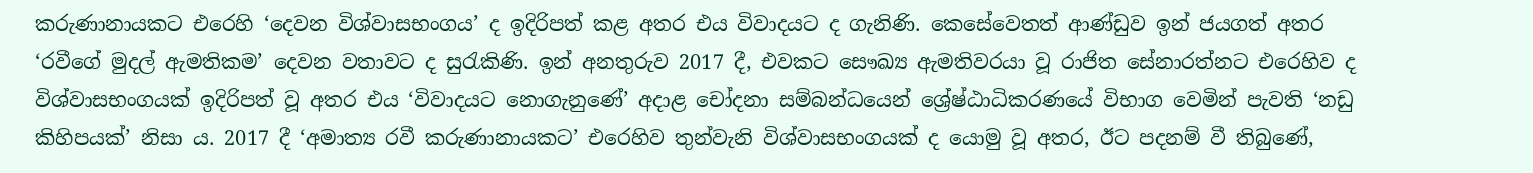කරුණානායකට එරෙහි ‘දෙවන විශ්වාසභංගය’ ද ඉදිරිපත් කළ අතර එය විවාදයට ද ගැනිණි. කෙසේවෙතත් ආණ්ඩුව ඉන් ජයගත් අතර ‘රවීගේ මුදල් ඇමතිකම’ දෙවන වතාවට ද සුරැකිණි. ඉන් අනතුරුව 2017 දී, එවකට සෞඛ්‍ය ඇමතිවරයා වූ රාජිත සේනාරත්නට එරෙහිව ද විශ්වාසභංගයක් ඉදිරිපත් වූ අතර එය ‘විවාදයට නොගැනුණේ’ අදාළ චෝදනා සම්බන්ධයෙන් ශ්‍රේෂ්ඨාධිකරණයේ විභාග වෙමින් පැවති ‘නඩු කිහිපයක්’ නිසා ය. 2017 දී ‘අමාත්‍ය රවී කරුණානායකට’ එරෙහිව තුන්වැනි විශ්වාසභංගයක් ද යොමු වූ අතර, ඊට පදනම් වී තිබුණේ,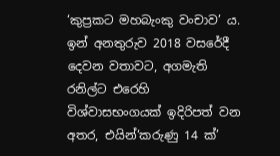‘කුප්‍රකට මහබැංකු වංචාව’ ය. ඉන් අනතුරුව 2018 වසරේදී දෙවන වතාවට, අගමැති රනිල්ට එරෙහි විශ්වාසභංගයක් ඉදිරිපත් වන අතර, එයින්‘කරුණු 14 ක්’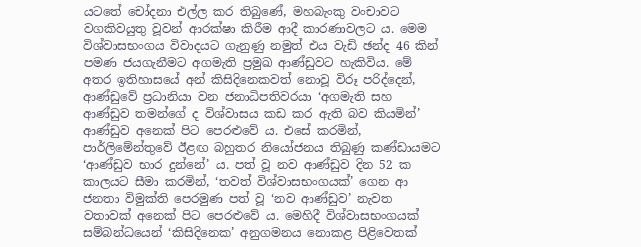යටතේ චෝදනා එල්ල කර තිබුණේ, මහබැංකු වංචාවට වගකිවයුතු වූවන් ආරක්ෂා කිරීම ආදී කාරණාවලට ය. මෙම විශ්වාසභංගය විවාදයට ගැනුණු නමුත් එය වැඩි ඡන්ද 46 කින් පමණ ජයගැනීමට අගමැති ප්‍රමුඛ ආණ්ඩුවට හැකිවිය. මේ අතර ඉතිහාසයේ අන් කිසිදිනෙකවත් නොවූ විරූ පරිද්දෙන්, ආණ්ඩුවේ ප්‍රධානියා වන ජනාධිපතිවරයා ‘අගමැති සහ ආණ්ඩුව තමන්ගේ ද විශ්වාසය කඩ කර ඇති බව කියමින්’ ආණ්ඩුව අනෙක් පිට පෙරළුවේ ය. එසේ කරමින්, පාර්ලිමේන්තුවේ ඊළඟ බහුතර නියෝජනය තිබුණු කණ්ඩායමට ‘ආණ්ඩුව භාර දුන්නේ’ ය. පත් වූ නව ආණ්ඩුව දින 52 ක කාලයට සීමා කරමින්, ‘තවත් විශ්වාසභංගයක්’ ගෙන ආ ජනතා විමුක්ති පෙරමුණ පත් වූ ‘නව ආණ්ඩුව’ නැවත වතාවක් අනෙක් පිට පෙරළුවේ ය. මෙහිදී විශ්වාසභංගයක් සම්බන්ධයෙන් ‘කිසිදිනෙක’ අනුගමනය නොකළ පිළිවෙතක්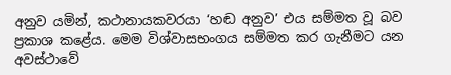අනුව යමින්, කථානායකවරයා ‘හඬ අනුව’ එය සම්මත වූ බව ප්‍රකාශ කළේය. මෙම විශ්වාසභංගය සම්මත කර ගැනීමට යන අවස්ථාවේ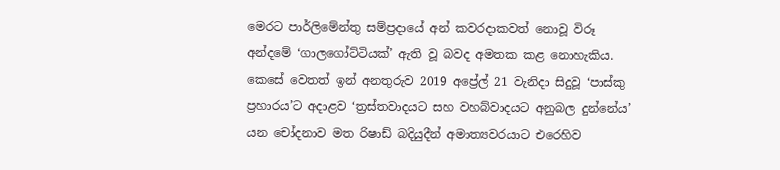මෙරට පාර්ලිමේන්තු සම්ප්‍රදායේ අන් කවරදාකවත් නොවූ විරූ අන්දමේ ‘ගාලගෝට්ටියක්’ ඇති වූ බවද අමතක කළ නොහැකිය. කෙසේ වෙතත් ඉන් අනතුරුව 2019 අප්‍රේල් 21 වැනිදා සිදුවූ ‘පාස්කු ප්‍රහාරය’ට අදාළව ‘ත්‍රස්තවාදයට සහ වහබ්වාදයට අනුබල දුන්නේය’ යන චෝදනාව මත රිෂාඩ් බදියුදීන් අමාත්‍යවරයාට එරෙහිව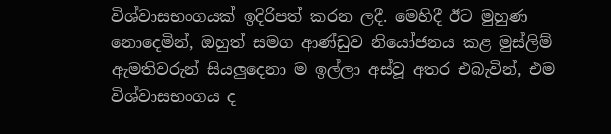විශ්වාසභංගයක් ඉදිරිපත් කරන ලදී. මෙහිදී ඊට මුහුණ නොදෙමින්, ඔහුත් සමග ආණ්ඩුව නියෝජනය කළ මුස්ලිම් ඇමතිවරුන් සියලුදෙනා ම ඉල්ලා අස්වූ අතර එබැවින්, එම විශ්වාසභංගය ද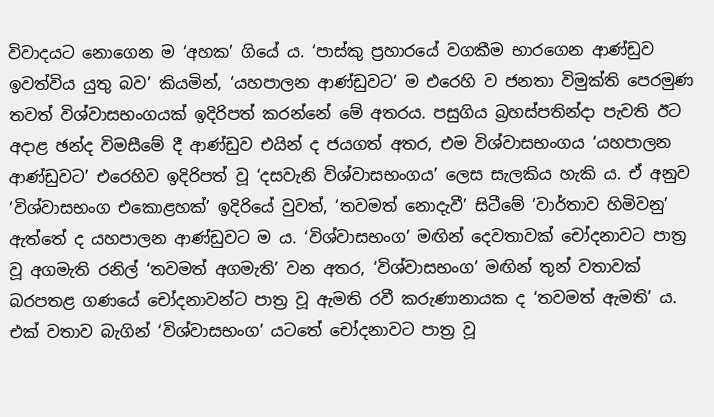විවාදයට නොගෙන ම ‘අහක’ ගියේ ය. ‘පාස්කු ප්‍රහාරයේ වගකීම භාරගෙන ආණ්ඩුව ඉවත්විය යුතු බව’ කියමින්, ‘යහපාලන ආණ්ඩුවට’ ම එරෙහි ව ජනතා විමුක්ති පෙරමුණ තවත් විශ්වාසභංගයක් ඉදිරිපත් කරන්නේ මේ අතරය. පසුගිය බ්‍රහස්පතින්දා පැවති ඊට අදාළ ඡන්ද විමසීමේ දී ආණ්ඩුව එයින් ද ජයගත් අතර, එම විශ්වාසභංගය ‘යහපාලන ආණ්ඩුවට’ එරෙහිව ඉදිරිපත් වූ ‘දසවැනි විශ්වාසභංගය’ ලෙස සැලකිය හැකි ය. ඒ අනුව ‘විශ්වාසභංග එකොළහක්’ ඉදිරියේ වුවත්, ‘තවමත් නොදැවී’ සිටීමේ ‘වාර්තාව හිමිවනු’ ඇත්තේ ද යහපාලන ආණ්ඩුවට ම ය. ‘විශ්වාසභංග’ මඟින් දෙවතාවක් චෝදනාවට පාත්‍ර වූ අගමැති රනිල් ‘තවමත් අගමැති’ වන අතර, ‘විශ්වාසභංග’ මඟින් තුන් වතාවක් බරපතළ ගණයේ චෝදනාවන්ට පාත්‍ර වූ ඇමති රවී කරුණානායක ද ‘තවමත් ඇමති’ ය. එක් වතාව බැගින් ‘විශ්වාසභංග’ යටතේ චෝදනාවට පාත්‍ර වූ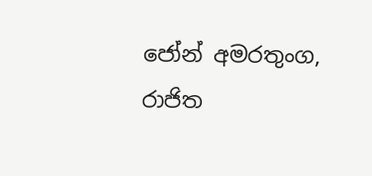ජෝන් අමරතුංග, රාජිත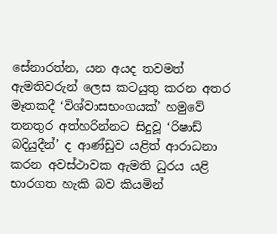සේනාරත්න, යන අයද තවමත් ඇමතිවරුන් ලෙස කටයුතු කරන අතර මෑතකදී ‘විශ්වාසභංගයක්’ හමුවේ තනතුර අත්හරින්නට සිදුවූ ‘රිෂාඩ් බදියුදීන්’ ද ආණ්ඩුව යළිත් ආරාධනා කරන අවස්ථාවක ඇමති ධුරය යළි භාරගත හැකි බව කියමින්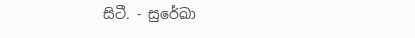සිටී. - සුරේඛා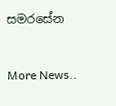සමරසේන


More News..